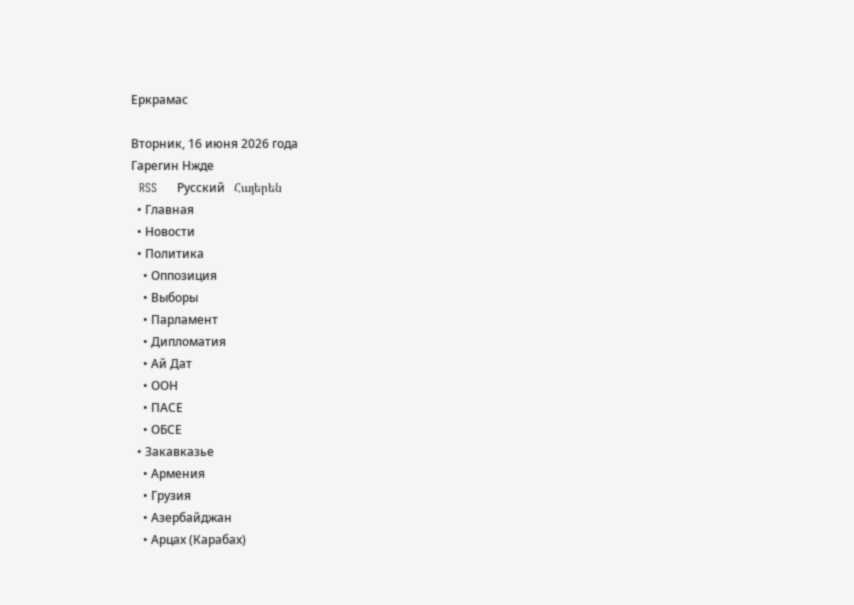Еркрамас

Вторник, 16 июня 2026 года
Гарегин Нжде
  RSS     Русский   Հայերեն
  • Главная
  • Новости
  • Политика
    • Оппозиция
    • Выборы
    • Парламент
    • Дипломатия
    • Ай Дат
    • ООН
    • ПАСЕ
    • ОБСЕ
  • Закавказье
    • Армения
    • Грузия
    • Азербайджан
    • Арцах (Карабах)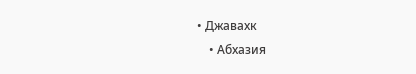• Джавахк
    • Абхазия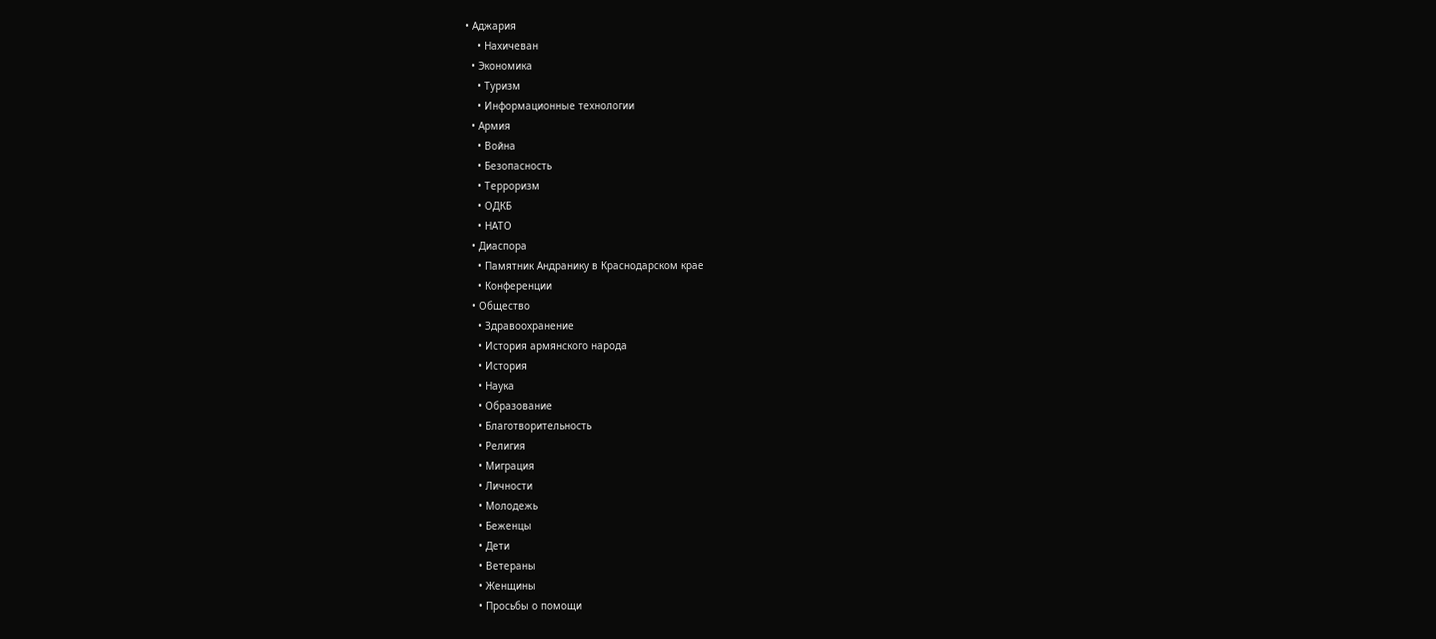• Аджария
    • Нахичеван
  • Экономика
    • Туризм
    • Информационные технологии
  • Армия
    • Война
    • Безопасность
    • Терроризм
    • ОДКБ
    • НАТО
  • Диаспора
    • Памятник Андранику в Краснодарском крае
    • Конференции
  • Общество
    • Здравоохранение
    • История армянского народа
    • История
    • Наука
    • Образование
    • Благотворительность
    • Религия
    • Миграция
    • Личности
    • Молодежь
    • Беженцы
    • Дети
    • Ветераны
    • Женщины
    • Просьбы о помощи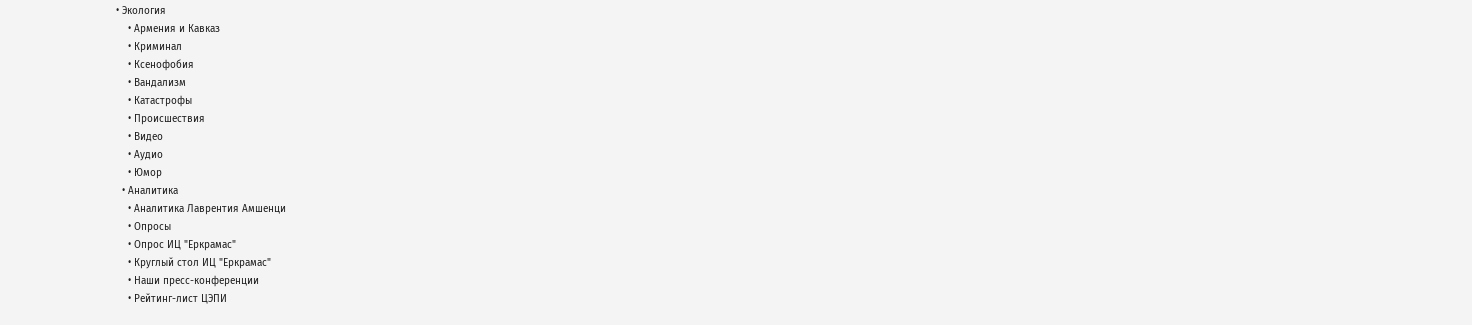• Экология
    • Армения и Кавказ
    • Криминал
    • Ксенофобия
    • Вандализм
    • Катастрофы
    • Происшествия
    • Видео
    • Аудио
    • Юмор
  • Аналитика
    • Аналитика Лаврентия Амшенци
    • Опросы
    • Опрос ИЦ "Еркрамас"
    • Круглый стол ИЦ "Еркрамас"
    • Наши пресс-конференции
    • Рейтинг-лист ЦЭПИ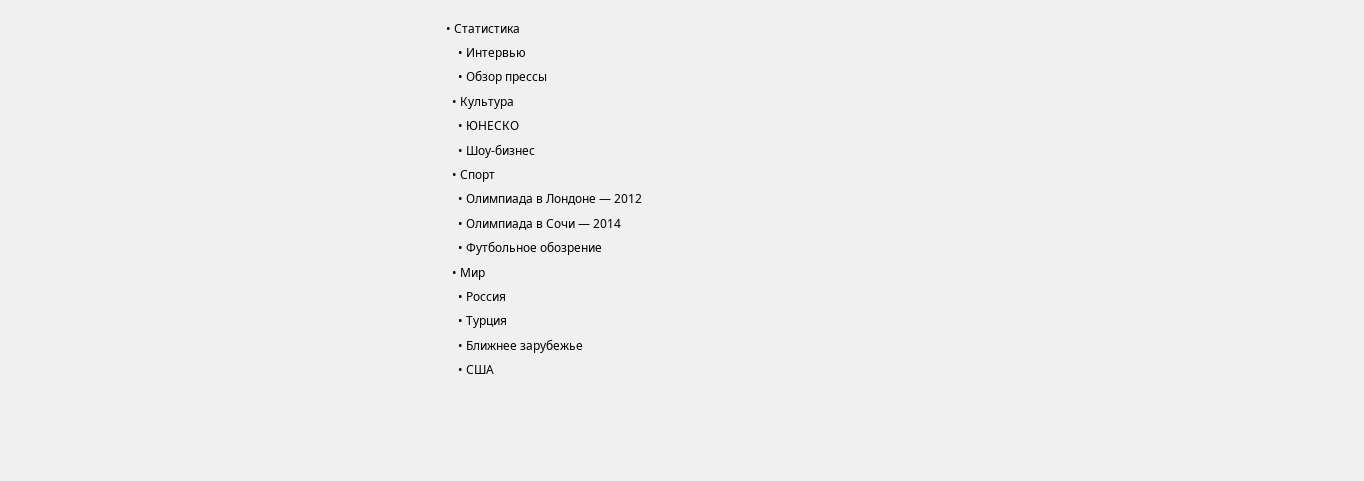• Статистика
    • Интервью
    • Обзор прессы
  • Культура
    • ЮНЕСКО
    • Шоу-бизнес
  • Спорт
    • Олимпиада в Лондоне — 2012
    • Олимпиада в Сочи — 2014
    • Футбольное обозрение
  • Мир
    • Россия
    • Турция
    • Ближнее зарубежье
    • США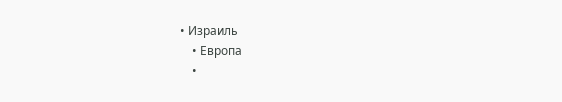• Израиль
    • Европа
    •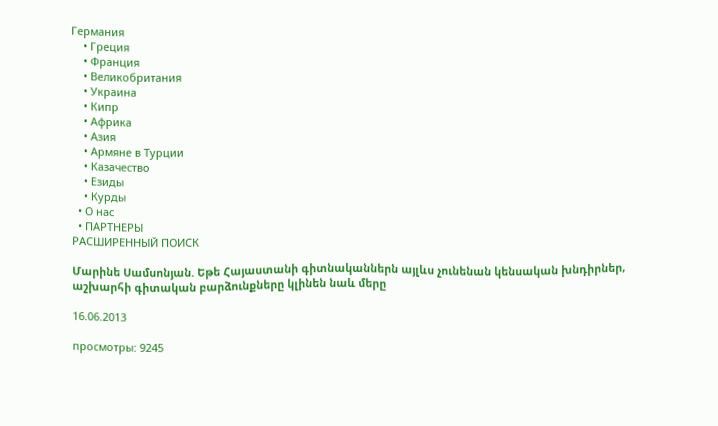Германия
    • Греция
    • Франция
    • Великобритания
    • Украина
    • Кипр
    • Африка
    • Азия
    • Армяне в Турции
    • Казачество
    • Езиды
    • Курды
  • О нас
  • ПАРТНЕРЫ
РАСШИРЕННЫЙ ПОИСК

Մարինե Սամսոնյան. Եթե Հայաստանի գիտնականներն այլևս չունենան կենսական խնդիրներ, աշխարհի գիտական բարձունքները կլինեն նաև մերը

16.06.2013

просмотры: 9245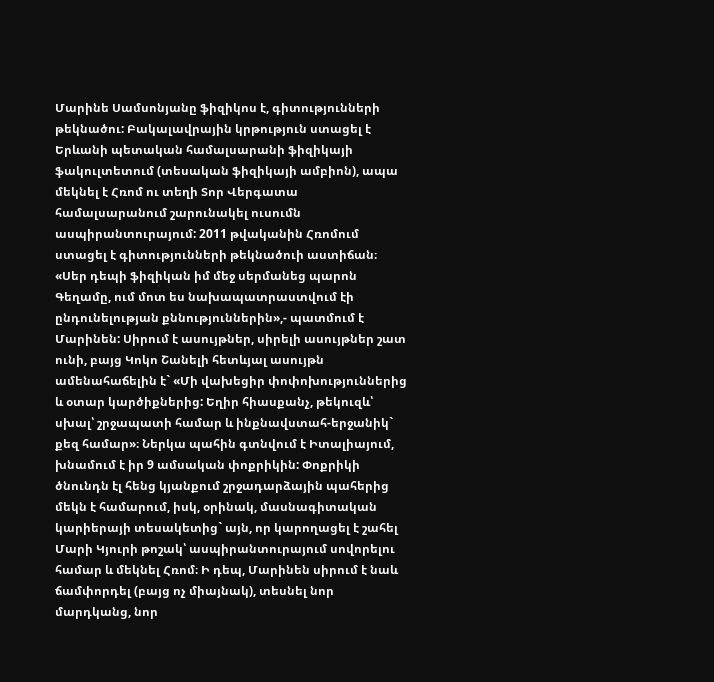Մարինե Սամսոնյանը ֆիզիկոս է, գիտությունների թեկնածու: Բակալավրային կրթություն ստացել է Երևանի պետական համալսարանի ֆիզիկայի ֆակուլտետում (տեսական ֆիզիկայի ամբիոն), ապա մեկնել է Հռոմ ու տեղի Տոր Վերգատա համալսարանում շարունակել ուսումն ասպիրանտուրայում: 2011 թվականին Հռոմում ստացել է գիտությունների թեկնածուի աստիճան։ «Սեր դեպի ֆիզիկան իմ մեջ սերմանեց պարոն Գեղամը, ում մոտ ես նախապատրաստվում էի ընդունելության քննություններին»,- պատմում է Մարինեն: Սիրում է ասույթներ, սիրելի ասույթներ շատ ունի, բայց Կոկո Շանելի հետևյալ ասույթն ամենահաճելին է` «Մի վախեցիր փոփոխություններից և օտար կարծիքներից: Եղիր հիասքանչ, թեկուզև՝ սխալ՝ շրջապատի համար և ինքնավստահ-երջանիկ` քեզ համար»։ Ներկա պահին գտնվում է Իտալիայում, խնամում է իր 9 ամսական փոքրիկին: Փոքրիկի ծնունդն էլ հենց կյանքում շրջադարձային պահերից մեկն է համարում, իսկ, օրինակ, մասնագիտական կարիերայի տեսակետից` այն, որ կարողացել է շահել Մարի Կյուրի թոշակ՝ ասպիրանտուրայում սովորելու համար և մեկնել Հռոմ։ Ի դեպ, Մարինեն սիրում է նաև ճամփորդել (բայց ոչ միայնակ), տեսնել նոր մարդկանց, նոր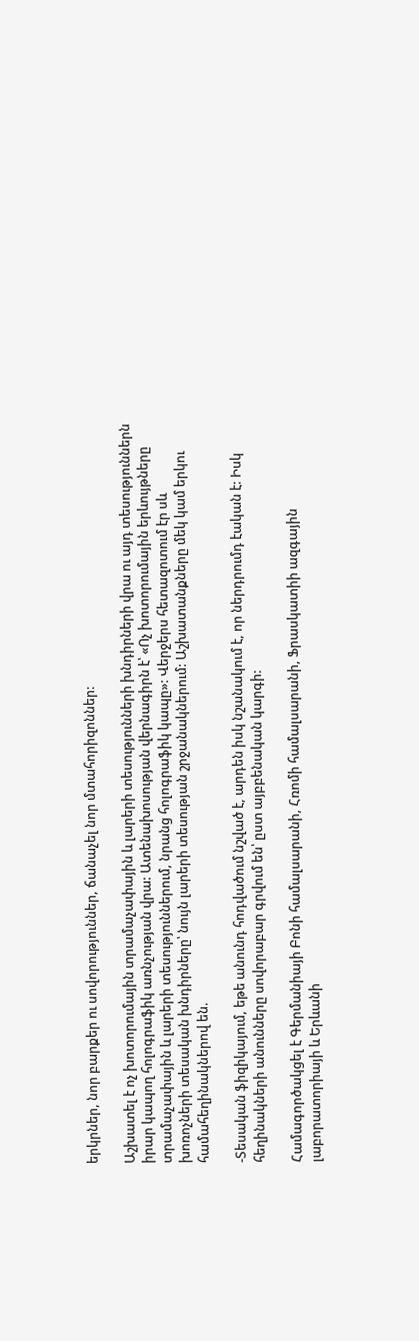երկրներ, նոր բարքեր ու սովորություններ, ճանաչել նոր մտահորիզոններ:

Աշխատել է ոչ խոտորումային տրամաչափային և լարերի տեսությունների խնդիրների վրա ու այդ տեսություններն իրար կապող հոլոգրաֆիկ առնչության վրա: Ատենախոսության վերնագիրն է՝ «Ոչ խոտորումային երևույթները տրամաչափային և լարերի տեսություններում, նրանց հոլոգրաֆիկ կապը»: Վերջերս հետազոտում էր սև խոռոչների տեսական խնդիրները՝ նույն լարերի տեսության շրջանակներում: Աշխատանքները մեկ կամ երկու համահեղինակներով են.

-Տեսական ֆիզիկայում, եթե անունդ հոդվածում նշված է, արդեն իսկ նշանակում է, որ ներդրումդ էական է: Իսկ հեղինակների անունները սովորաբար գրվում են՝ ըստ այբբենական կարգի:

Համագործակցել է Գերմանիայի Բոնի համալսարանի, Հռոմի համալսարանի, Ֆրասկատիի ազգային լաբորատորիայի և Երևանի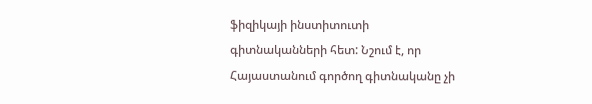ֆիզիկայի ինստիտուտի գիտնականների հետ: Նշում է, որ Հայաստանում գործող գիտնականը չի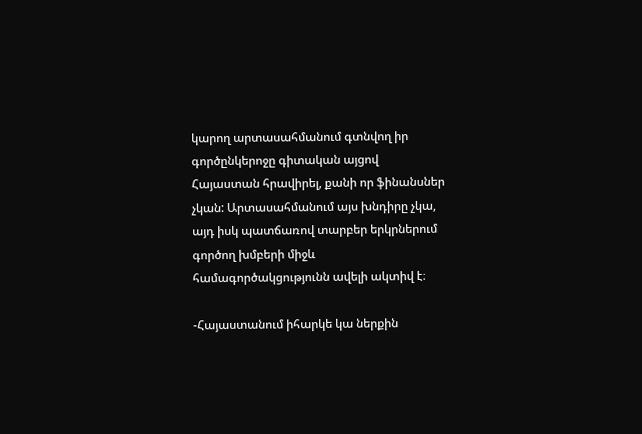կարող արտասահմանում գտնվող իր գործընկերոջը գիտական այցով Հայաստան հրավիրել, քանի որ ֆինանսներ չկան: Արտասահմանում այս խնդիրը չկա, այդ իսկ պատճառով տարբեր երկրներում գործող խմբերի միջև համագործակցությունն ավելի ակտիվ է։

-Հայաստանում իհարկե կա ներքին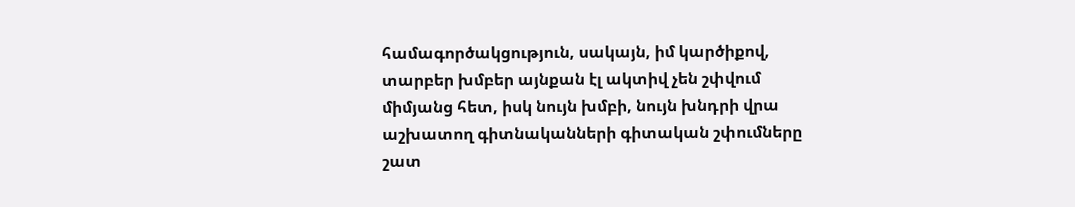համագործակցություն, սակայն, իմ կարծիքով, տարբեր խմբեր այնքան էլ ակտիվ չեն շփվում միմյանց հետ, իսկ նույն խմբի, նույն խնդրի վրա աշխատող գիտնականների գիտական շփումները շատ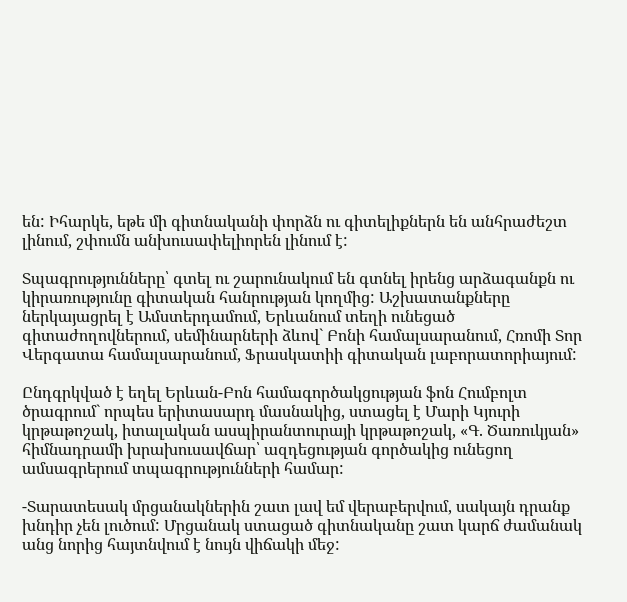են: Իհարկե, եթե մի գիտնականի փորձն ու գիտելիքներն են անհրաժեշտ լինում, շփումն անխուսափելիորեն լինում է:

Տպագրությունները՝ գտել ու շարունակում են գտնել իրենց արձագանքն ու կիրառությունը գիտական հանրության կողմից: Աշխատանքները ներկայացրել է Ամստերդամում, Երևանում տեղի ունեցած գիտաժողովներում, սեմինարների ձևով` Բոնի համալսարանում, Հռոմի Տոր Վերգատա համալսարանում, Ֆրասկատիի գիտական լաբորատորիայում:

Ընդգրկված է եղել Երևան-Բոն համագործակցության ֆոն Հումբոլտ ծրագրում` որպես երիտասարդ մասնակից, ստացել է Մարի Կյուրի կրթաթոշակ, իտալական ասպիրանտուրայի կրթաթոշակ, «Գ. Ծառուկյան» հիմնադրամի խրախուսավճար՝ ազդեցության գործակից ունեցող ամսագրերում տպագրությունների համար:

-Տարատեսակ մրցանակներին շատ լավ եմ վերաբերվում, սակայն դրանք խնդիր չեն լուծում: Մրցանակ ստացած գիտնականը շատ կարճ ժամանակ անց նորից հայտնվում է նույն վիճակի մեջ: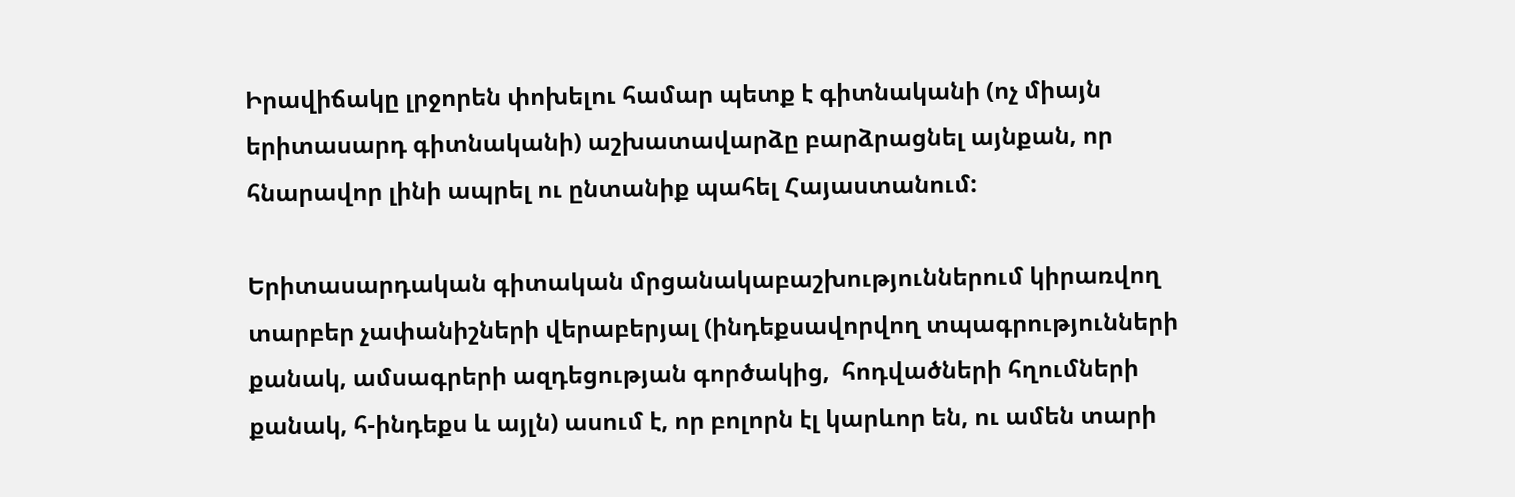Իրավիճակը լրջորեն փոխելու համար պետք է գիտնականի (ոչ միայն երիտասարդ գիտնականի) աշխատավարձը բարձրացնել այնքան, որ հնարավոր լինի ապրել ու ընտանիք պահել Հայաստանում:

Երիտասարդական գիտական մրցանակաբաշխություններում կիրառվող տարբեր չափանիշների վերաբերյալ (ինդեքսավորվող տպագրությունների քանակ, ամսագրերի ազդեցության գործակից,  հոդվածների հղումների քանակ, հ-ինդեքս և այլն) ասում է, որ բոլորն էլ կարևոր են, ու ամեն տարի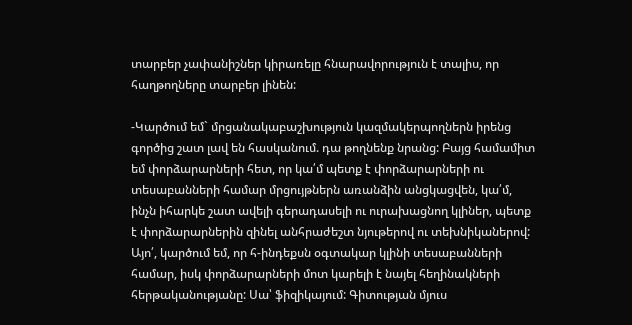տարբեր չափանիշներ կիրառելը հնարավորություն է տալիս, որ հաղթողները տարբեր լինեն:

-Կարծում եմ` մրցանակաբաշխություն կազմակերպողներն իրենց գործից շատ լավ են հասկանում. դա թողնենք նրանց: Բայց համամիտ եմ փորձարարների հետ, որ կա՛մ պետք է փորձարարների ու տեսաբանների համար մրցույթներն առանձին անցկացվեն, կա՛մ, ինչն իհարկե շատ ավելի գերադասելի ու ուրախացնող կլիներ, պետք է փորձարարներին զինել անհրաժեշտ նյութերով ու տեխնիկաներով: Այո՛, կարծում եմ, որ հ-ինդեքսն օգտակար կլինի տեսաբանների համար, իսկ փորձարարների մոտ կարելի է նայել հեղինակների հերթականությանը: Սա՝ ֆիզիկայում: Գիտության մյուս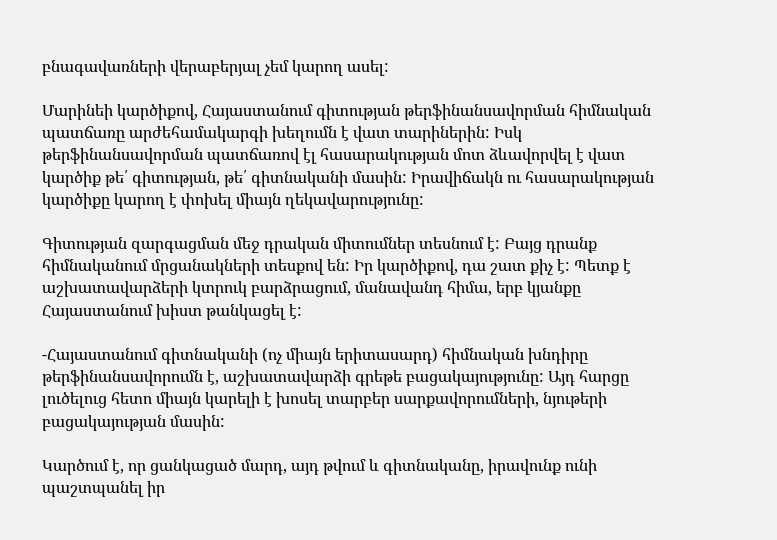բնագավառների վերաբերյալ չեմ կարող ասել:

Մարինեի կարծիքով, Հայաստանում գիտության թերֆինանսավորման հիմնական պատճառը արժեհամակարգի խեղումն է վատ տարիներին: Իսկ թերֆինանսավորման պատճառով էլ հասարակության մոտ ձևավորվել է վատ կարծիք թե՛ գիտության, թե՛ գիտնականի մասին: Իրավիճակն ու հասարակության կարծիքը կարող է փոխել միայն ղեկավարությունը:

Գիտության զարգացման մեջ դրական միտումներ տեսնում է: Բայց դրանք հիմնականում մրցանակների տեսքով են: Իր կարծիքով, դա շատ քիչ է: Պետք է աշխատավարձերի կտրուկ բարձրացում, մանավանդ հիմա, երբ կյանքը Հայաստանում խիստ թանկացել է:

-Հայաստանում գիտնականի (ոչ միայն երիտասարդ) հիմնական խնդիրը թերֆինանսավորումն է, աշխատավարձի գրեթե բացակայությունը: Այդ հարցը լուծելուց հետո միայն կարելի է խոսել տարբեր սարքավորումների, նյութերի բացակայության մասին:

Կարծում է, որ ցանկացած մարդ, այդ թվում և գիտնականը, իրավունք ունի պաշտպանել իր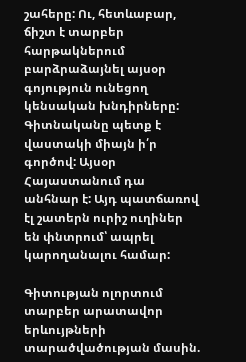շահերը: Ու, հետևաբար, ճիշտ է տարբեր հարթակներում բարձրաձայնել այսօր գոյություն ունեցող կենսական խնդիրները: Գիտնականը պետք է վաստակի միայն ի՛ր գործով: Այսօր Հայաստանում դա անհնար է: Այդ պատճառով էլ շատերն ուրիշ ուղիներ են փնտրում՝ ապրել կարողանալու համար:

Գիտության ոլորտում տարբեր արատավոր երևույթների տարածվածության մասին.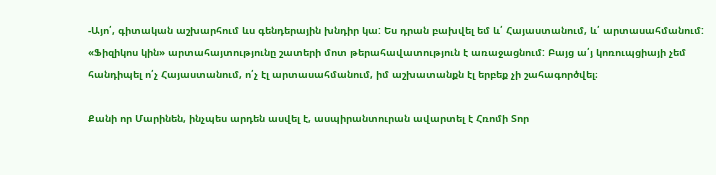-Այո՛, գիտական աշխարհում ևս գենդերային խնդիր կա: Ես դրան բախվել եմ և՛ Հայաստանում, և՛ արտասահմանում: «Ֆիզիկոս կին» արտահայտությունը շատերի մոտ թերահավատություն է առաջացնում: Բայց ա՛յ կոռուպցիայի չեմ հանդիպել ո՛չ Հայաստանում, ո՛չ էլ արտասահմանում, իմ աշխատանքն էլ երբեք չի շահագործվել։

Քանի որ Մարինեն, ինչպես արդեն ասվել է, ասպիրանտուրան ավարտել է Հռոմի Տոր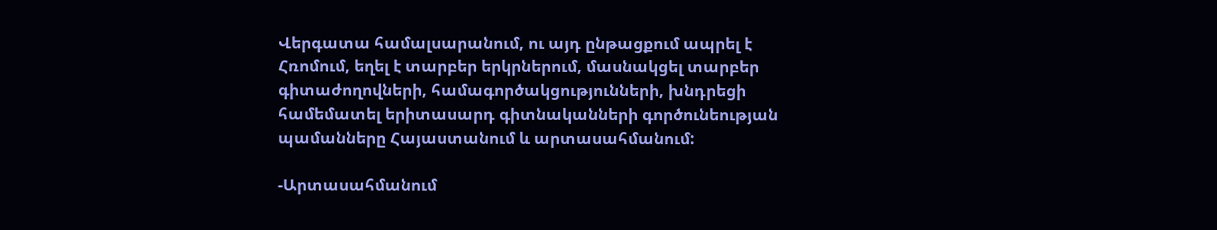Վերգատա համալսարանում, ու այդ ընթացքում ապրել է Հռոմում, եղել է տարբեր երկրներում, մասնակցել տարբեր գիտաժողովների, համագործակցությունների, խնդրեցի համեմատել երիտասարդ գիտնականների գործունեության պամանները Հայաստանում և արտասահմանում:

-Արտասահմանում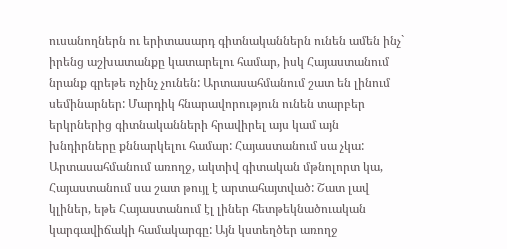ուսանողներն ու երիտասարդ գիտնականներն ունեն ամեն ինչ` իրենց աշխատանքը կատարելու համար, իսկ Հայաստանում նրանք գրեթե ոչինչ չունեն: Արտասահմանում շատ են լինում սեմինարներ: Մարդիկ հնարավորություն ունեն տարբեր երկրներից գիտնականների հրավիրել այս կամ այն խնդիրները քննարկելու համար: Հայաստանում սա չկա: Արտասահմանում առողջ, ակտիվ գիտական մթնոլորտ կա, Հայաստանում սա շատ թույլ է արտահայտված: Շատ լավ կլիներ, եթե Հայաստանում էլ լիներ հետթեկնածուական կարգավիճակի համակարգը: Այն կստեղծեր առողջ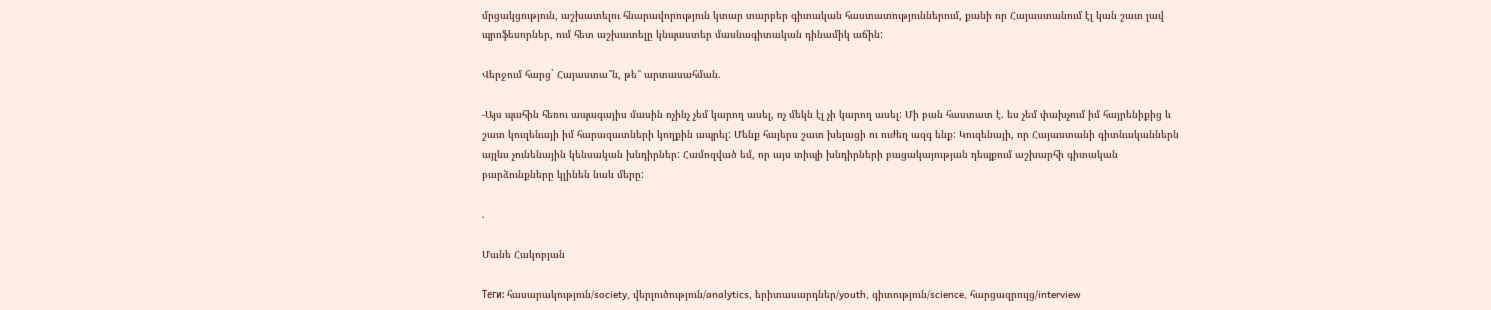մրցակցություն, աշխատելու հնարավորություն կտար տարբեր գիտական հաստատություններում, քանի որ Հայաստանում էլ կան շատ լավ պրոֆեսորներ, ում հետ աշխատելը կնպաստեր մասնագիտական դինամիկ աճին:

Վերջում հարց` Հայաստա՞ն, թե՞ արտասահման.

-Այս պահին հեռու ապագայիս մասին ոչինչ չեմ կարող ասել, ոչ մեկն էլ չի կարող ասել: Մի բան հաստատ է. ես չեմ փախչում իմ հայրենիքից և շատ կուզենայի իմ հարազատների կողքին ապրել: Մենք հայերս շատ խելացի ու ուժեղ ազգ ենք: Կուզենայի, որ Հայաստանի գիտնականներն այլևս չունենային կենսական խնդիրներ: Համոզված եմ, որ այս տիպի խնդիրների բացակայության դեպքում աշխարհի գիտական բարձունքները կլինեն նաև մերը:

.

Մանե Հակոբյան

Теги: հասարակություն/society, վերլուծություն/analytics, երիտասարդներ/youth, գիտություն/science, հարցազրույց/interview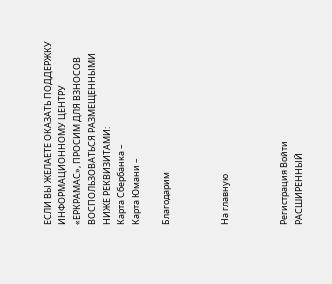ЕСЛИ ВЫ ЖЕЛАЕТЕ ОКАЗАТЬ ПОДДЕРЖКУ ИНФОРМАЦИОННОМУ ЦЕНТРУ «ЕРКРАМАС», ПРОСИМ ДЛЯ ВЗНОСОВ ВОСПОЛЬЗОВАТЬСЯ РАЗМЕЩЕННЫМИ НИЖЕ РЕКВИЗИТАМИ:
Карта Сбербанка –
Карта Юмани –

Благодарим



На главную



Регистрация Войти
РАСШИРЕННЫЙ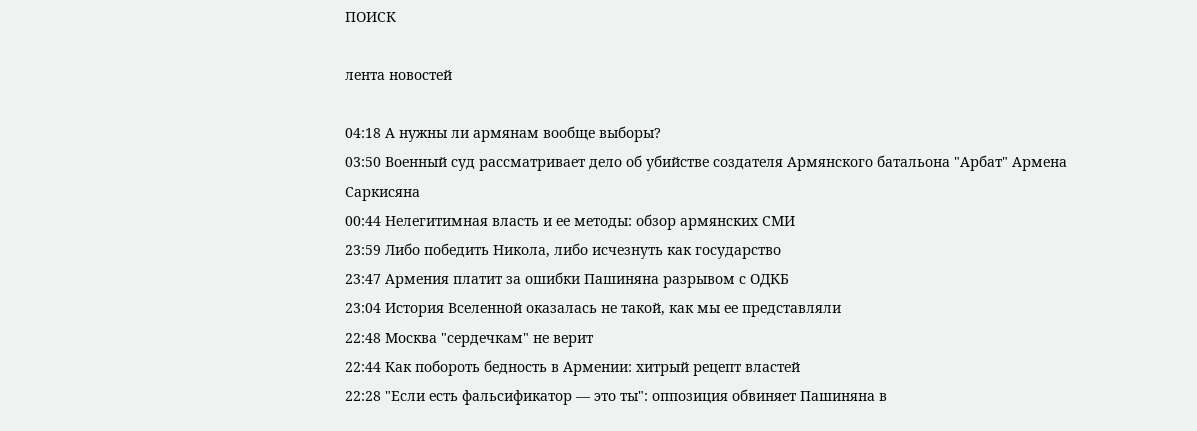ПОИСК

лента новостей

04:18 А нужны ли армянам вообще выборы?
03:50 Военный суд рассматривает дело об убийстве создателя Армянского батальона "Арбат" Армена Саркисяна
00:44 Нелегитимная власть и ее методы: обзор армянских СМИ
23:59 Либо победить Никола, либо исчезнуть как государство
23:47 Армения платит за ошибки Пашиняна разрывом с ОДКБ
23:04 История Вселенной оказалась не такой, как мы ее представляли
22:48 Москва "сердечкам" не верит
22:44 Как побороть бедность в Армении: хитрый рецепт властей
22:28 "Если есть фальсификатор — это ты": оппозиция обвиняет Пашиняна в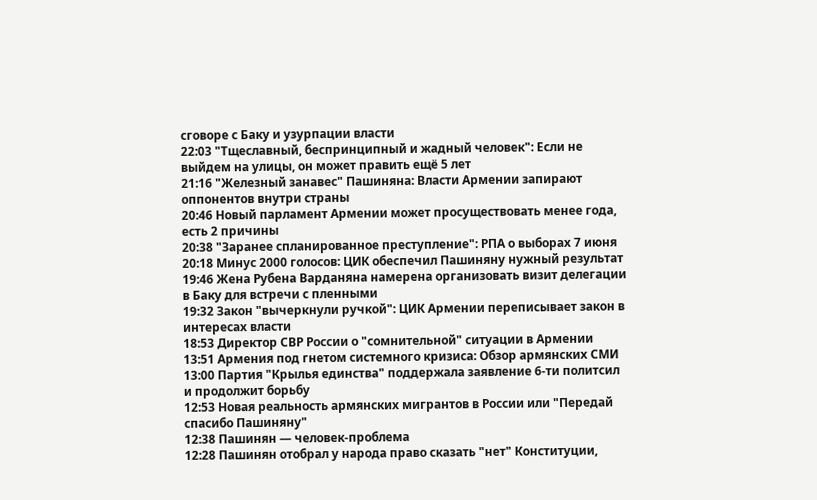сговоре с Баку и узурпации власти
22:03 "Тщеславный, беспринципный и жадный человек": Если не выйдем на улицы, он может править ещё 5 лет
21:16 "Железный занавес" Пашиняна: Власти Армении запирают оппонентов внутри страны
20:46 Новый парламент Армении может просуществовать менее года, есть 2 причины
20:38 "Заранее спланированное преступление": РПА о выборах 7 июня
20:18 Минус 2000 голосов: ЦИК обеспечил Пашиняну нужный результат
19:46 Жена Рубена Варданяна намерена организовать визит делегации в Баку для встречи с пленными
19:32 Закон "вычеркнули ручкой": ЦИК Армении переписывает закон в интересах власти
18:53 Директор СВР России о "сомнительной" ситуации в Армении
13:51 Армения под гнетом системного кризиса: Обзор армянских СМИ
13:00 Партия "Крылья единства" поддержала заявление 6-ти политсил и продолжит борьбу
12:53 Новая реальность армянских мигрантов в России или "Передай спасибо Пашиняну"
12:38 Пашинян — человек-проблема
12:28 Пашинян отобрал у народа право сказать "нет" Конституции,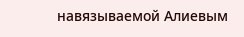навязываемой Алиевым